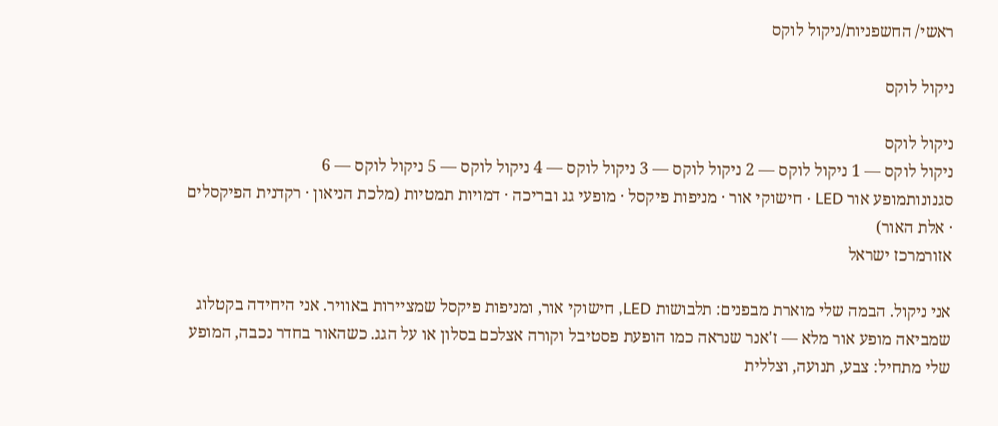ראשי/ החשפניות/ניקול לוקס

ניקול לוקס

ניקול לוקס
ניקול לוקס — 1 ניקול לוקס — 2 ניקול לוקס — 3 ניקול לוקס — 4 ניקול לוקס — 5 ניקול לוקס — 6
סגנונותמופע אור LED · חישוקי אור · מניפות פיקסל · מופעי גג ובריכה · דמויות תמטיות (מלכת הניאון · רקדנית הפיקסלים · אלת האור)
אזורמרכז ישראל

אני ניקול. הבמה שלי מוארת מבפנים: תלבושות LED, חישוקי אור, ומניפות פיקסל שמציירות באוויר. אני היחידה בקטלוג שמביאה מופע אור מלא — ז'אנר שנראה כמו הופעת פסטיבל וקורה אצלכם בסלון או על הגג. כשהאור בחדר נכבה, המופע שלי מתחיל: צבע, תנועה, וצללית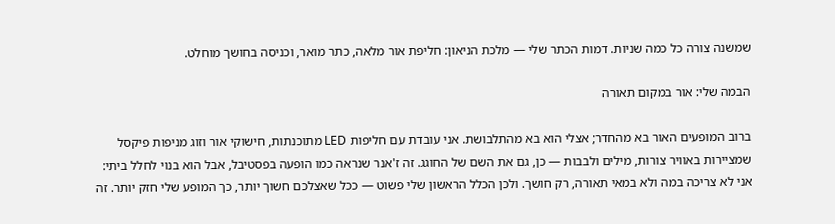שמשנה צורה כל כמה שניות. דמות הכתר שלי — מלכת הניאון: חליפת אור מלאה, כתר מואר, וכניסה בחושך מוחלט.

הבמה שלי: אור במקום תאורה

ברוב המופעים האור בא מהחדר; אצלי הוא בא מהתלבושת. אני עובדת עם חליפות LED מתוכנתות, חישוקי אור וזוג מניפות פיקסל שמציירות באוויר צורות, מילים ולבבות — כן, גם את השם של החוגג. זה ז'אנר שנראה כמו הופעה בפסטיבל, אבל הוא בנוי לחלל ביתי: אני לא צריכה במה ולא במאי תאורה, רק חושך. ולכן הכלל הראשון שלי פשוט — ככל שאצלכם חשוך יותר, כך המופע שלי חזק יותר. זה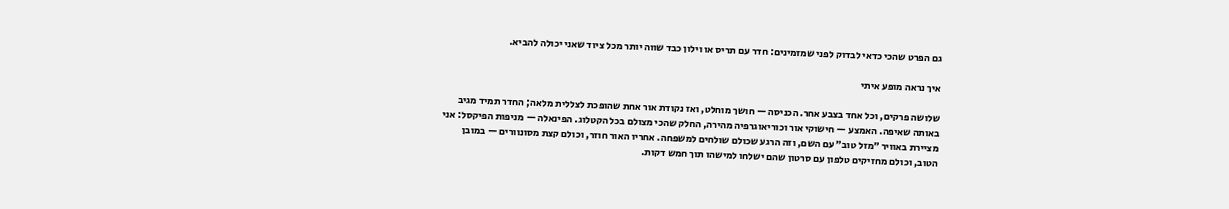גם הפרט שהכי כדאי לבדוק לפני שמזמינים: חדר עם תריס או וילון כבד שווה יותר מכל ציוד שאני יכולה להביא.

איך נראה מופע איתי

שלושה פרקים, וכל אחד בצבע אחר. הכניסה — חושך מוחלט, ואז נקודת אור אחת שהופכת לצללית מלאה; החדר תמיד מגיב באותה שאיפה. האמצע — חישוקי אור וכוריאוגרפיה מהירה, החלק שהכי מצולם בכל הקטלוג. הפינאלה — מניפות הפיקסל: אני מציירת באוויר ״מזל טוב״ עם השם, וזה הרגע שכולם שולחים למשפחה. אחריו האור חוזר, וכולם קצת מסונוורים — במובן הטוב, וכולם מחזיקים טלפון עם סרטון שהם ישלחו למישהו תוך חמש דקות.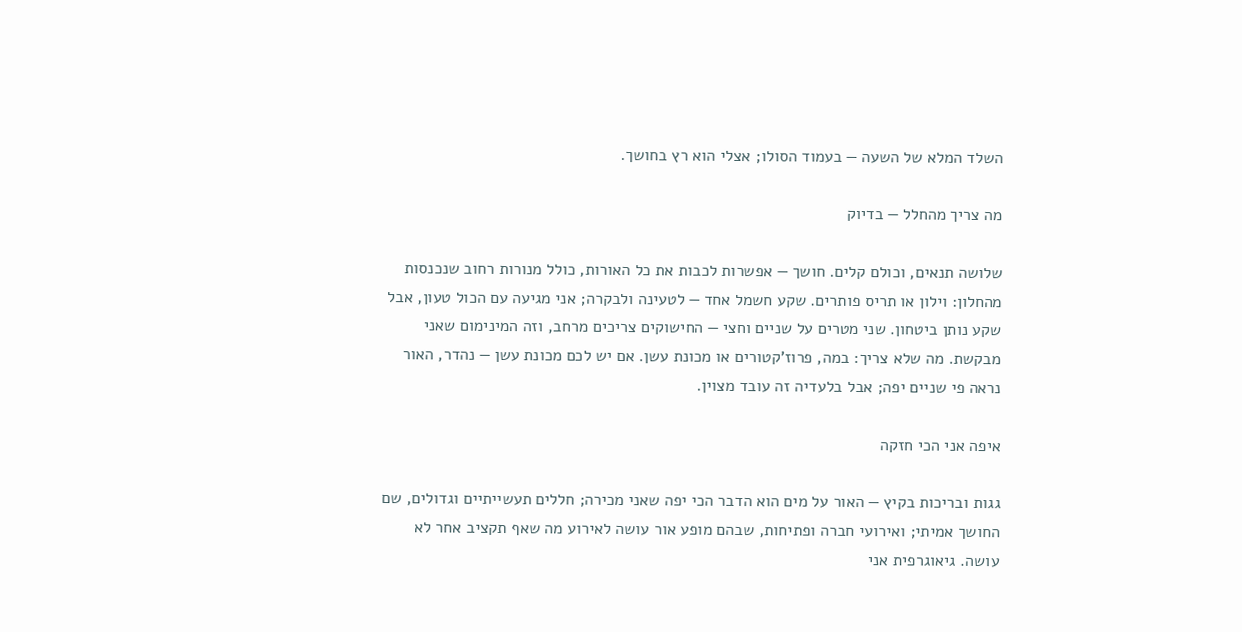השלד המלא של השעה — בעמוד הסולו; אצלי הוא רץ בחושך.

מה צריך מהחלל — בדיוק

שלושה תנאים, וכולם קלים. חושך — אפשרות לכבות את כל האורות, כולל מנורות רחוב שנכנסות מהחלון: וילון או תריס פותרים. שקע חשמל אחד — לטעינה ולבקרה; אני מגיעה עם הכול טעון, אבל שקע נותן ביטחון. שני מטרים על שניים וחצי — החישוקים צריכים מרחב, וזה המינימום שאני מבקשת. מה שלא צריך: במה, פרוז'קטורים או מכונת עשן. אם יש לכם מכונת עשן — נהדר, האור נראה פי שניים יפה; אבל בלעדיה זה עובד מצוין.

איפה אני הכי חזקה

גגות ובריכות בקיץ — האור על מים הוא הדבר הכי יפה שאני מכירה; חללים תעשייתיים וגדולים, שם החושך אמיתי; ואירועי חברה ופתיחות, שבהם מופע אור עושה לאירוע מה שאף תקציב אחר לא עושה. גיאוגרפית אני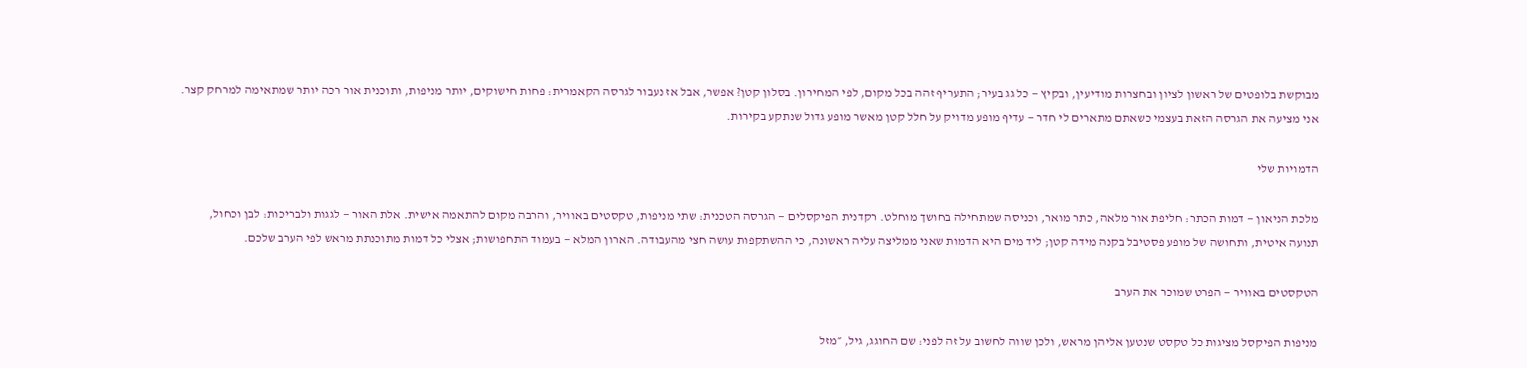מבוקשת בלופטים של ראשון לציון ובחצרות מודיעין, ובקיץ — כל גג בעיר; התעריף זהה בכל מקום, לפי המחירון. בסלון קטן? אפשר, אבל אז נעבור לגרסה הקאמרית: פחות חישוקים, יותר מניפות, ותוכנית אור רכה יותר שמתאימה למרחק קצר. אני מציעה את הגרסה הזאת בעצמי כשאתם מתארים לי חדר — עדיף מופע מדויק על חלל קטן מאשר מופע גדול שנתקע בקירות.

הדמויות שלי

מלכת הניאון — דמות הכתר: חליפת אור מלאה, כתר מואר, וכניסה שמתחילה בחושך מוחלט. רקדנית הפיקסלים — הגרסה הטכנית: שתי מניפות, טקסטים באוויר, והרבה מקום להתאמה אישית. אלת האור — לגגות ולבריכות: לבן וכחול, תנועה איטית, ותחושה של מופע פסטיבל בקנה מידה קטן; ליד מים היא הדמות שאני ממליצה עליה ראשונה, כי ההשתקפות עושה חצי מהעבודה. הארון המלא — בעמוד התחפושות; אצלי כל דמות מתוכנתת מראש לפי הערב שלכם.

הטקסטים באוויר — הפרט שמוכר את הערב

מניפות הפיקסל מציגות כל טקסט שנטען אליהן מראש, ולכן שווה לחשוב על זה לפני: שם החוגג, גיל, ״מזל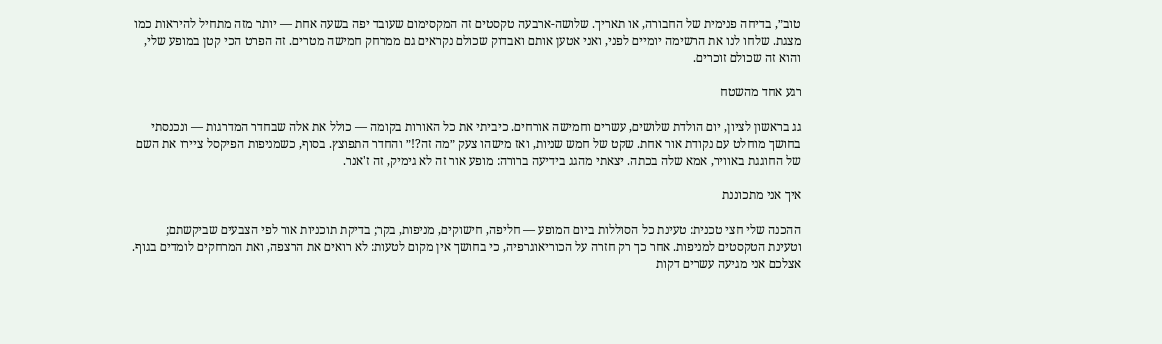טוב״, בדיחה פנימית של החבורה, או תאריך. שלושה-ארבעה טקסטים זה המקסימום שעובד יפה בשעה אחת — יותר מזה מתחיל להיראות כמו מצגת. שלחו לנו את הרשימה יומיים לפני, ואני אטען אותם ואבדוק שכולם נקראים גם ממרחק חמישה מטרים. זה הפרט הכי קטן במופע שלי, והוא זה שכולם זוכרים.

רגע אחד מהשטח

גג בראשון לציון, יום הולדת שלושים, עשרים וחמישה אורחים. כיביתי את כל האורות בקומה — כולל את אלה שבחדר המדרגות — ונכנסתי בחושך מוחלט עם נקודת אור אחת. שקט של חמש שניות, ואז מישהו צעק ״מה זה?!״ והחדר התפוצץ. בסוף, כשמניפות הפיקסל ציירו את השם של החוגגת באוויר, אמא שלה בכתה. יצאתי מהגג בידיעה ברורה: מופע אור זה לא גימיק, זה ז'אנר.

איך אני מתכוננת

ההכנה שלי חצי טכנית: טעינת כל הסוללות ביום המופע — חליפה, חישוקים, מניפות, בקר; בדיקת תוכניות אור לפי הצבעים שביקשתם; וטעינת הטקסטים למניפות. אחר כך רק חזרה על הכוריאוגרפיה, כי בחושך אין מקום לטעות: לא רואים את הרצפה, ואת המרחקים לומדים בגוף. אצלכם אני מגיעה עשרים דקות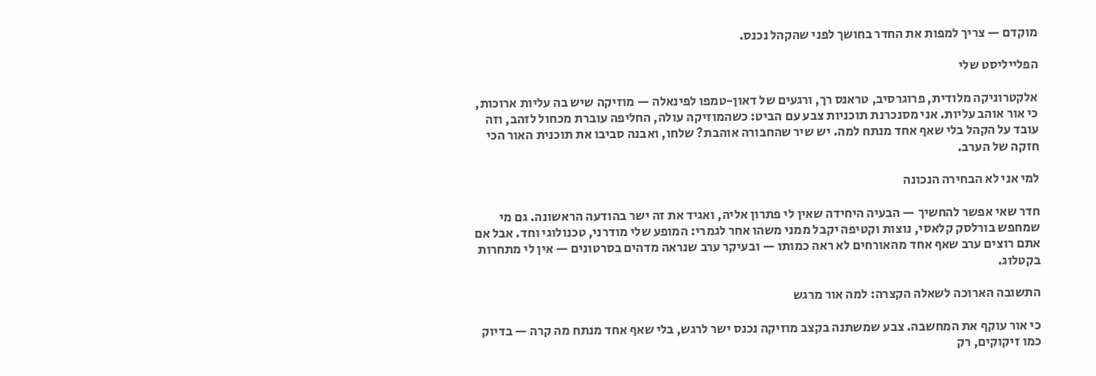מוקדם — צריך למפות את החדר בחושך לפני שהקהל נכנס.

הפלייליסט שלי

אלקטרוניקה מלודית, פרוגרסיב, טראנס רך, ורגעים של דאון-טמפו לפינאלה — מוזיקה שיש בה עליות ארוכות, כי אור אוהב עליות. אני מסנכרנת תוכניות צבע עם הביט: כשהמוזיקה עולה, החליפה עוברת מכחול לזהב, וזה עובד על הקהל בלי שאף אחד מנתח למה. יש שיר שהחבורה אוהבת? שלחו, ואבנה סביבו את תוכנית האור הכי חזקה של הערב.

למי אני לא הבחירה הנכונה

חדר שאי אפשר להחשיך — הבעיה היחידה שאין לי פתרון אליה, ואגיד את זה ישר בהודעה הראשונה. גם מי שמחפש בורלסק קלאסי, נוצות וקטיפה יקבל ממני משהו אחר לגמרי: המופע שלי מודרני, טכנולוגי וחד. אבל אם אתם רוצים ערב שאף אחד מהאורחים לא ראה כמותו — ובעיקר ערב שנראה מדהים בסרטונים — אין לי מתחרות בקטלוג.

התשובה הארוכה לשאלה הקצרה: למה אור מרגש

כי אור עוקף את המחשבה. צבע שמשתנה בקצב מוזיקה נכנס ישר לרגש, בלי שאף אחד מנתח מה קרה — בדיוק כמו זיקוקים, רק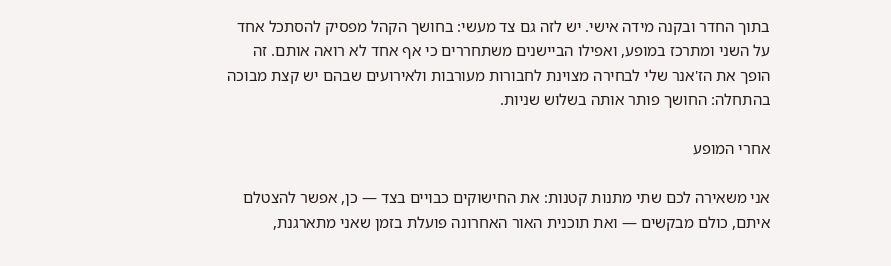בתוך החדר ובקנה מידה אישי. יש לזה גם צד מעשי: בחושך הקהל מפסיק להסתכל אחד על השני ומתרכז במופע, ואפילו הביישנים משתחררים כי אף אחד לא רואה אותם. זה הופך את הז'אנר שלי לבחירה מצוינת לחבורות מעורבות ולאירועים שבהם יש קצת מבוכה בהתחלה: החושך פותר אותה בשלוש שניות.

אחרי המופע

אני משאירה לכם שתי מתנות קטנות: את החישוקים כבויים בצד — כן, אפשר להצטלם איתם, כולם מבקשים — ואת תוכנית האור האחרונה פועלת בזמן שאני מתארגנת,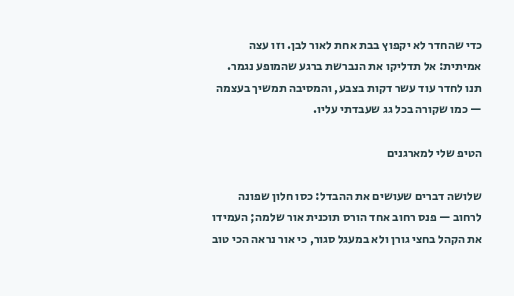כדי שהחדר לא יקפוץ בבת אחת לאור לבן. וזו עצה אמיתית: אל תדליקו את הנברשת ברגע שהמופע נגמר. תנו לחדר עוד עשר דקות בצבע, והמסיבה תמשיך בעצמה — כמו שקורה בכל גג שעבדתי עליו.

הטיפ שלי למארגנים

שלושה דברים שעושים את ההבדל: כסו חלון שפונה לרחוב — פנס רחוב אחד הורס תוכנית אור שלמה; העמידו את הקהל בחצי גורן ולא במעגל סגור, כי אור נראה הכי טוב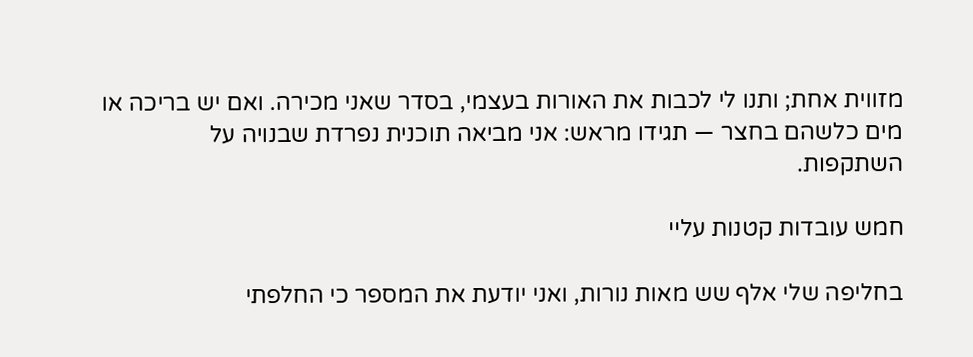מזווית אחת; ותנו לי לכבות את האורות בעצמי, בסדר שאני מכירה. ואם יש בריכה או מים כלשהם בחצר — תגידו מראש: אני מביאה תוכנית נפרדת שבנויה על השתקפות.

חמש עובדות קטנות עליי

בחליפה שלי אלף שש מאות נורות, ואני יודעת את המספר כי החלפתי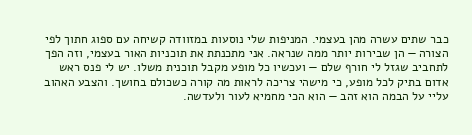כבר שתים עשרה מהן בעצמי. המניפות שלי נוסעות במזוודה קשיחה עם ספוג חתוך לפי הצורה — הן שבירות יותר ממה שנראה. אני מתכנתת את תוכניות האור בעצמי, וזה הפך לתחביב שגזל לי חורף שלם — ועכשיו כל מופע מקבל תוכנית משלו. יש לי פנס ראש אדום בתיק לכל מופע, כי מישהי צריכה לראות מה קורה כשכולם בחושך. והצבע האהוב עליי על הבמה הוא זהב — הוא הכי מחמיא לעור ולעדשה.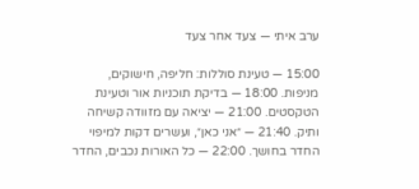ערב איתי — צעד אחר צעד

15:00 — טעינת סוללות: חליפה, חישוקים, מניפות. 18:00 — בדיקת תוכניות אור וטעינת הטקסטים. 21:00 — יציאה עם מזוודה קשיחה ותיק. 21:40 — ״אני כאן״, ועשרים דקות למיפוי החדר בחושך. 22:00 — כל האורות נכבים, החדר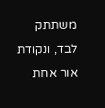משתתק לבד, ונקודת אור אחת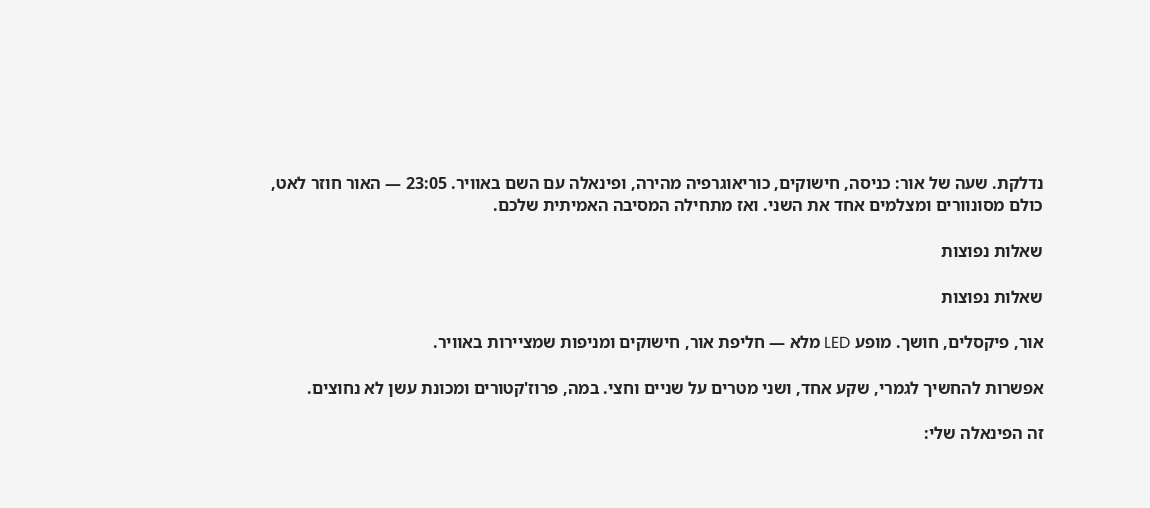נדלקת. שעה של אור: כניסה, חישוקים, כוריאוגרפיה מהירה, ופינאלה עם השם באוויר. 23:05 — האור חוזר לאט, כולם מסונוורים ומצלמים אחד את השני. ואז מתחילה המסיבה האמיתית שלכם.

שאלות נפוצות

שאלות נפוצות

אור, פיקסלים, חושך. מופע LED מלא — חליפת אור, חישוקים ומניפות שמציירות באוויר.

אפשרות להחשיך לגמרי, שקע אחד, ושני מטרים על שניים וחצי. במה, פרוז'קטורים ומכונת עשן לא נחוצים.

זה הפינאלה שלי: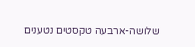שלושה-ארבעה טקסטים נטענים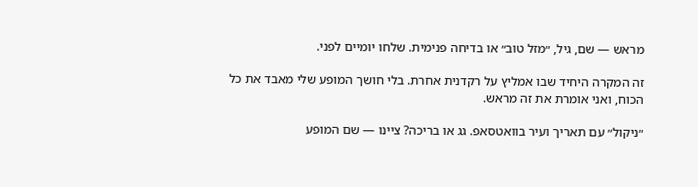מראש — שם, גיל, ״מזל טוב״ או בדיחה פנימית. שלחו יומיים לפני.

זה המקרה היחיד שבו אמליץ על רקדנית אחרת. בלי חושך המופע שלי מאבד את כל הכוח, ואני אומרת את זה מראש.

״ניקול״ עם תאריך ועיר בוואטסאפ. גג או בריכה? ציינו — שם המופע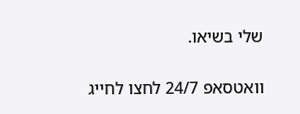שלי בשיאו.

וואטסאפ 24/7 לחצו לחייג